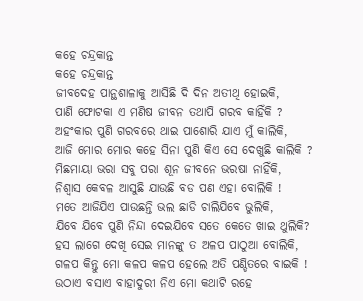କହେ ଚନ୍ଦ୍ରକାନ୍ତ
କହେ ଚନ୍ଦ୍ରକାନ୍ତ
ଜୀବଦେହ ପାନ୍ଥଶାଳାକୁ ଆସିଛି ଦି ଦିନ ଅତୀଥି ହୋଇକି,
ପାଣି ଫୋଟକା ଏ ମଣିଷ ଜୀବନ ତଥାପି ଗରବ କାହିଁକି ?
ଅହଂକାର ପୁଣି ଗରବରେ ଥାଇ ପାଶୋରି ଯାଏ ମୁଁ କାଲିକି,
ଆଜି ମୋର ମୋର କହେ ସିନା ପୁଣି କିଏ ସେ ଦେଖୁଛି କାଲିକି ?
ମିଛମାୟା ଭରା ସବୁ ପରା ଶୂନ ଜୀବନେ ଭରଷା ନାହିଁକି,
ନିଶ୍ବାସ କେବଳ ଆସୁଛି ଯାଉଛି ବଡ ପଣ ଏହା ବୋଲିକି !
ମତେ ଆଜିଯିଏ ପାଉଛନ୍ତି ଭଲ ଛାଡି ଚାଲିଯିବେ ଭୁଲିକି,
ଯିବେ ଯିବେ ପୁଣି ନିନ୍ଦା ଦେଇଯିବେ ସତେ କେତେ ଖାଇ ଥୁଲିକି?
ହସ ଲାଗେ ଦେଖି ସେଇ ମାନଙ୍କୁ ତ ଅଳପ ପାଠୁଆ ବୋଲିକି,
ଗଳପ କିନ୍ତୁ ମୋ କଳପ କଳପ ହେଲେ ଅତି ପଣ୍ଡିତରେ ବାଇକି !
ଉଠାଏ ବସାଏ ବାହାଦୁରୀ ନିଏ ମୋ କଥାଟି ରହେ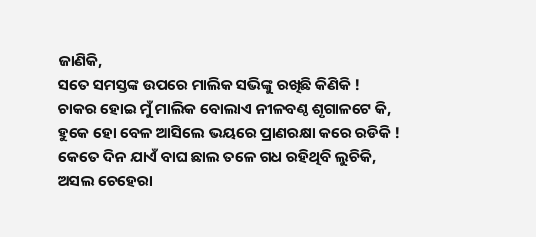ଜାଣିକି,
ସତେ ସମସ୍ତଙ୍କ ଉପରେ ମାଲିକ ସଭିଙ୍କୁ ରଖିଛି କିଣିକି !
ଚାକର ହୋଇ ମୁଁ ମାଲିକ ବୋଲାଏ ନୀଳବଣ୍ଠ ଶୃଗାଳଟେ କି,
ହୁକେ ହୋ ବେଳ ଆସିଲେ ଭୟରେ ପ୍ରାଣରକ୍ଷା କରେ ରଡିକି !
କେତେ ଦିନ ଯାଏଁ ବାଘ ଛାଲ ତଳେ ଗଧ ରହିଥିବି ଲୁଚିକି,
ଅସଲ ଚେହେରା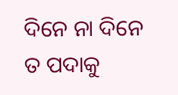ଦିନେ ନା ଦିନେ ତ ପଦାକୁ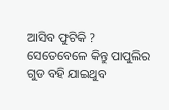ଆସିବ ଫୁଟିକି ?
ସେତେବେଳେ କିନ୍ତୁ ପାପୁଲିର ଗୁଡ ବହି ଯାଇଥୁବ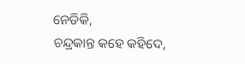ନେଡିକି,
ଚନ୍ଦ୍ରକାନ୍ତ କହେ କହିଦେ,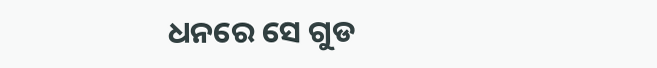ଧନରେ ସେ ଗୁଡ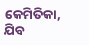କେମିତିକା, ଯିବ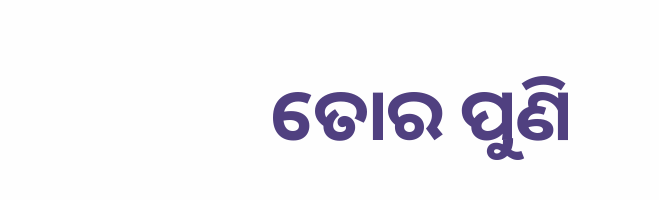ତୋର ପୁଣି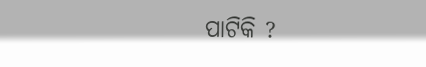ପାଟିକି ?